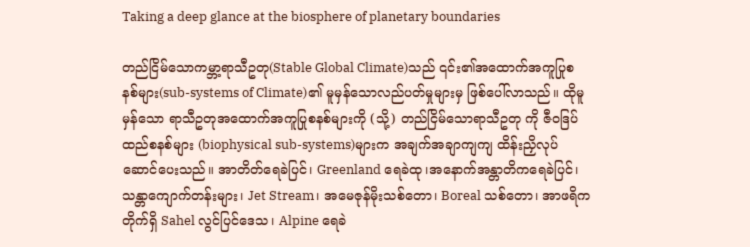Taking a deep glance at the biosphere of planetary boundaries

တည်ငြိမ်သောကမ္ဘာ့ရာသီဥတု(Stable Global Climate)သည် ၎င်း၏အထောက်အကူပြုစနစ်များ(sub-systems of Climate)၏ မူမှန်သောလည်ပတ်မှုများမှ ဖြစ်ပေါ်လာသည်။ ထိုမူမှန်သော ရာသီဥတုအထောက်အကူပြုစနစ်များကို (သို့) တည်ငြိမ်သောရာသီဥတု ကို ဇီဝဒြပ်ထည်စနစ်များ (biophysical sub-systems)များက အချက်အချာကျကျ ထိန်းညှိလုပ်ဆောင်ပေးသည်။ အာတိတ်ရေခဲပြင်၊ Greenland ရေခဲထု၊အနောက်အန္တာတိကရေခဲပြင်၊ သန္တာကျောက်တန်းများ၊ Jet Stream၊ အမေဇုန်မိုးသစ်တော၊ Boreal သစ်တော၊ အာဖရိကတိုက်ရှိ Sahel လွင်ပြင်ဒေသ၊ Alpine ရေခဲ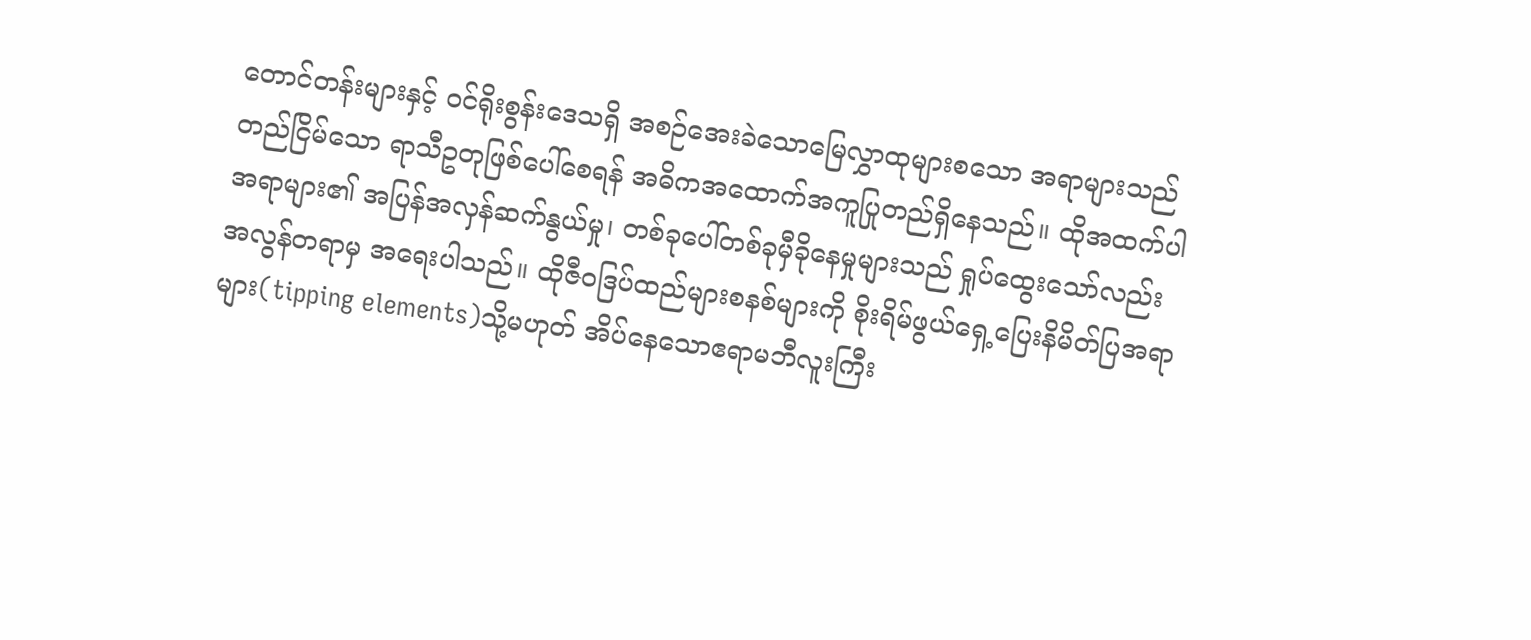တောင်တန်းများနှင့် ဝင်ရိုးစွန်းဒေသရှိ အစဉ်အေးခဲသောမြေလွှာထုများစသော အရာများသည် တည်ငြိမ်သော ရာသီဥတုဖြစ်ပေါ်စေရန် အဓိကအထောက်အကူပြုတည်ရှိနေသည်။ ထိုအထက်ပါ အရာများ၏ အပြန်အလှန်ဆက်နွယ်မှု၊ တစ်ခုပေါ်တစ်ခုမှီခိုနေမှုများသည် ရှုပ်ထွေးသော်လည်း အလွန်တရာမှ အရေးပါသည်။ ထိုဇီဝဒြပ်ထည်များစနစ်များကို စိုးရိမ်ဖွယ်ရှေ့ပြေးနိမိတ်ပြအရာများ(tipping elements)သို့မဟုတ် အိပ်နေသောဧရာမဘီလူးကြီး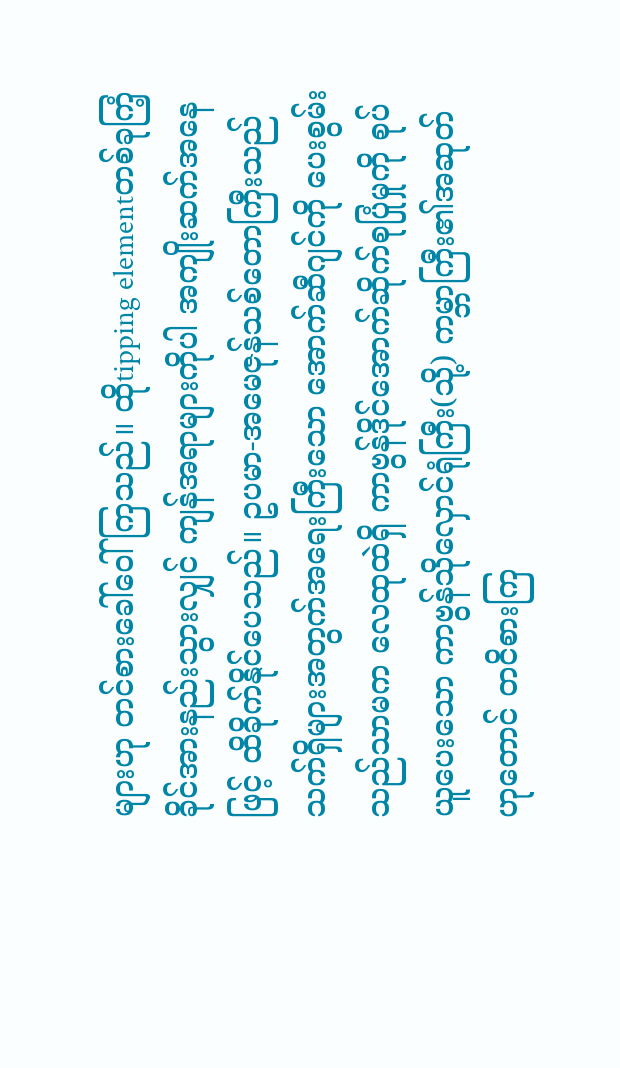များဟု တင်စားခေါ်ဝေါ်ကြသည်။ ထိုtipping elementတစ်ခုကြံ့ခိုင်အားနည်းသွားလျှင် ကျန်အရာများကိုပါ အကျိုးဆက်အနေဖြင့် ထိခိုက်နိုင်ပေသည်။ ဥပမာ-အမေဇုန်သစ်တောကြီးသည် သက်ရှိများအတွက်အရေးကြီးသော အောက်ဆီဂျင်ကို ပေးစွမ်းသည်သာမက လေထုထဲရှိ ကာဗွန်ဒိုင်အောက်ဆိုက်စုပြုံမှုကို စုပ်ယူပေးသော ကာဗွန်သိုလှောင်ရုံကြီး(သို့) ကမ္ဘာကြီး၏အဆုတ်ဟုတောင် တငိစားကြ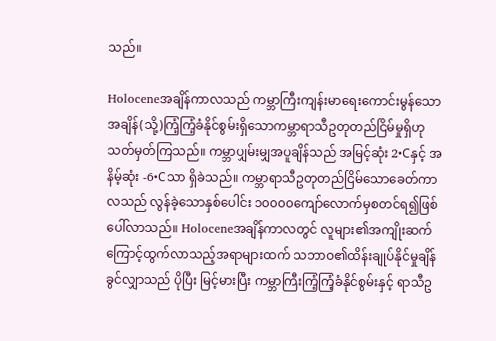သည်။

Holoceneအချိန်ကာလသည် ကမ္ဘာကြီးကျန်းမာရေးကောင်းမွန်သောအချိန်(သို့)ကြံ့ကြံ့ခံနိုင်စွမ်းရှိသောကမ္ဘာရာသီဥတုတည်ငြိမ်မှုရှိဟု သတ်မှတ်ကြသည်။ ကမ္ဘာပျှမ်းမျှအပူချိန်သည် အမြင့်ဆုံး 2•Cနှင့် အနိမ့်ဆုံး -6•Cသာ ရှိခဲသည်။ ကမ္ဘာရာသီဥတုတည်ငြိမ်သောခေတ်ကာလသည် လွန်ခဲ့သောနှစ်ပေါင်း ၁၀၀၀၀ကျော်လောက်မှစတင်ရ၍ဖြစ်ပေါ်လာသည်။ Holoceneအချိန်ကာလတွင် လူများ၏အကျိုးဆက်ကြောင့်ထွက်လာသည့်အရာများထက် သဘာဝ၏ထိန်းချုပ်နိုင်မှုချိန်ခွင်လျှာသည် ပိုပြီး မြင့်မားပြီး ကမ္ဘာကြီးကြံ့ကြံ့ခံနိုင်စွမ်းနှင့် ရာသီဥ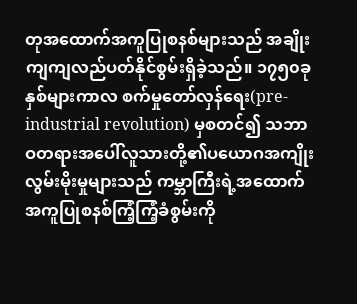တုအထောက်အကူပြုစနစ်များသည် အချိုးကျကျလည်ပတ်နိုင်စွမ်းရှိခဲ့သည်။ ၁၇၅၀ခုနှစ်များကာလ စက်မှုတော်လှန်ရေး(pre-industrial revolution) မှစတင်၍ သဘာဝတရားအပေါ်လူသားတို့၏ပယောဂအကျိုးလွမ်းမိုးမှုများသည် ကမ္ဘာကြီးရဲ့အထောက်အကူပြုစနစ်ကြံ့ကြံ့ခံစွမ်းကို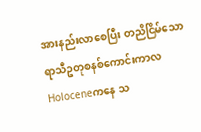အားနည်းလာစေပြီး တညိငြိမ်သောရာသီဥတုစနစ်ကောင်းကာလ Holoceneကနေ သ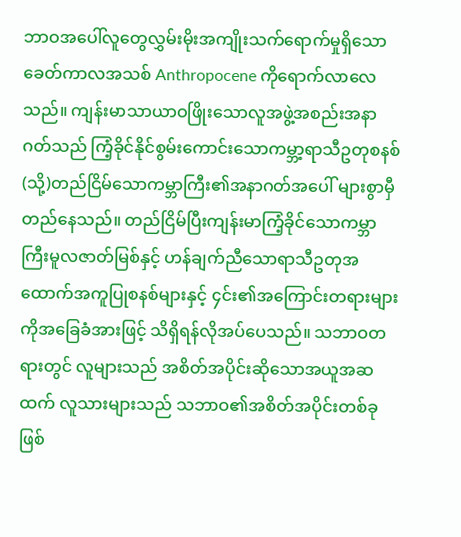ဘာဝအပေါ်လူတွေလွှမ်းမိုးအကျိုးသက်ရောက်မှုရှိသော ခေတ်ကာလအသစ် Anthropocene ကိုရောက်လာလေသည်။ ကျန်းမာသာယာဝဖြိုးသောလူအဖွဲ့အစည်းအနာဂတ်သည် ကြံ့ခိုင်နိုင်စွမ်းကောင်းသောကမ္ဘာ့ရာသီဥတုစနစ်(သို့)တည်ငြိမ်သောကမ္ဘာကြီး၏အနာဂတ်အပေါ် များစွာမှီတည်နေသည်။ တည်ငြိမ်ပြီးကျန်းမာကြံ့ခိုင်သောကမ္ဘာကြီးမူလဇာတ်မြစ်နှင့် ဟန်ချက်ညီသောရာသီဥတုအထောက်အကူပြုစနစ်များနှင့် ၄င်း၏အကြောင်းတရားများကိုအခြေခံအားဖြင့် သိရှိရန်လိုအပ်ပေသည်။ သဘာဝတရားတွင် လူများသည် အစိတ်အပိုင်းဆိုသောအယူအဆထက် လူသားများသည် သဘာဝ၏အစိတ်အပိုင်းတစ်ခုဖြစ်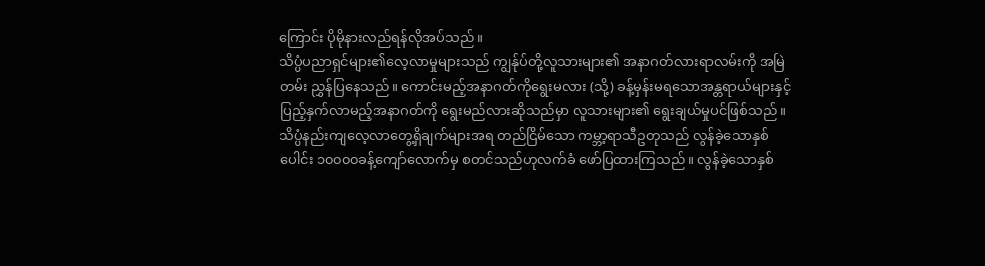ကြောင်း ပိုမိုနားလည်ရန်လိုအပ်သည်။
သိပ္ပံပညာရှင်များ၏လေ့လာမှုများသည် ကျွန်ုပ်တို့လူသားများ၏ အနာဂတ်လားရာလမ်းကို အမြဲတမ်း ညွှန်ပြနေသည်။ ကောင်းမည့်အနာဂတ်ကိုရွေးမလား (သို့) ခန့်မှန်းမရသောအန္တရာယ်များနှင့်ပြည့်နှက်လာမည့်အနာဂတ်ကို ရွေးမည်လားဆိုသည်မှာ လူသားများ၏ ရွေးချယ်မှုပင်ဖြစ်သည်။ သိပ္ပံနည်းကျလေ့လာတွေ့ရှိချက်များအရ တည်ငြိမ်သော ကမ္ဘာ့ရာသီဥတုသည် လွန်ခဲ့သောနှစ်ပေါင်း ၁၀၀၀၀ခန့်ကျော်လောက်မှ စတင်သည်ဟုလက်ခံ ဖော်ပြထားကြသည်။ လွန်ခဲ့သောနှစ်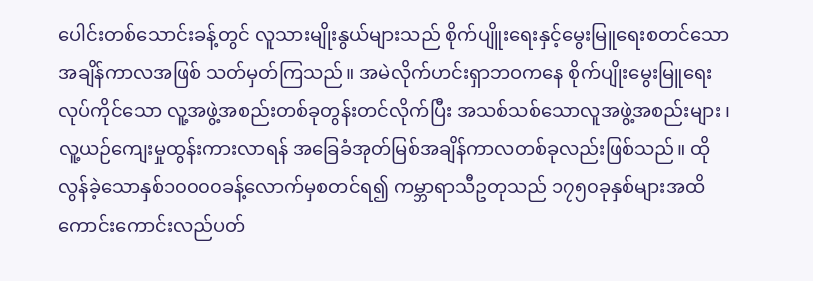ပေါင်းတစ်သောင်းခန့်တွင် လူသားမျိုးနွယ်များသည် စိုက်ပျိူးရေးနှင့်မွေးမြူရေးစတင်သော အချိန်ကာလအဖြစ် သတ်မှတ်ကြသည်။ အမဲလိုက်ဟင်းရှာဘဝကနေ စိုက်ပျိုးမွေးမြူရေးလုပ်ကိုင်သော လူ့အဖွဲ့အစည်းတစ်ခုတွန်းတင်လိုက်ပြီး အသစ်သစ်သောလူအဖွဲ့အစည်းများ ၊ လူ့ယဉ်ကျေးမှုထွန်းကားလာရန် အခြေခံအုတ်မြစ်အချိန်ကာလတစ်ခုလည်းဖြစ်သည်။ ထိုလွန်ခဲ့သောနှစ်၁၀၀၀၀ခန့်လောက်မှစတင်ရ၍ ကမ္ဘာရာသီဥတုသည် ၁၇၅၀ခုနှစ်များအထိ ကောင်းကောင်းလည်ပတ်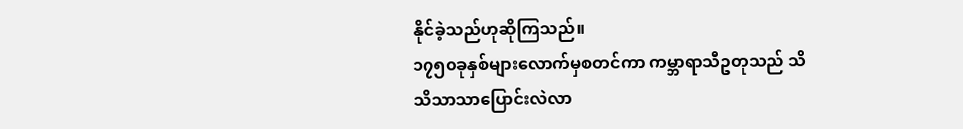နိုင်ခဲ့သည်ဟုဆိုကြသည်။
၁၇၅၀ခုနှစ်များလောက်မှစတင်ကာ ကမ္ဘာရာသီဥတုသည် သိသိသာသာပြောင်းလဲလာ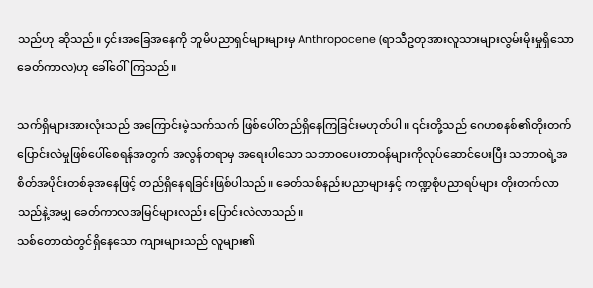သည်ဟု ဆိုသည်။ ၄င်းအခြေအနေကို ဘူမိပညာရှင်များများမှ Anthropocene (ရာသီဥတုအားလူသားများလွမ်းမိုးမှုရှိသော ခေတ်ကာလ)ဟု ခေါ်ဝေါ်ကြသည်။

သက်ရှိများအားလုံးသည် အကြောင်းမဲ့သက်သက် ဖြစ်ပေါ်တည်ရှိနေကြခြင်းမဟုတ်ပါ။ ၎င်းတို့သည် ဂေဟစနစ်၏တိုးတက်ပြောင်းလဲမှုဖြစ်ပေါ်စေရန်အတွက် အလွန်တရာမှ အရေးပါသော သဘာဝပေးတာဝန်များကိုလုပ်ဆောင်ပေးပြီး သဘာဝရဲ့အစိတ်အပိုင်းတစ်ခုအနေဖြင့် တည်ရှိနေရခြင်းဖြစ်ပါသည်။ ခေတ်သစ်နည်းပညာများနှင့် ကဏ္ဍစုံပညာရပ်များ တိုးတက်လာသည်နဲ့အမျှ ခေတ်ကာလအမြင်များလည်း ပြောင်းလဲလာသည်။
သစ်တောထဲတွင်ရှိနေသော ကျားများသည် လူများ၏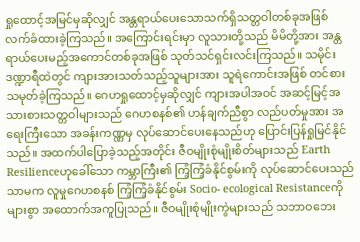ရှုထောင့်အမြင်မှဆိုလျှင် အန္တရာယ်ပေးသောသက်ရှိသတ္တဝါတစ်ခုအဖြစ် လက်ခံထားခဲ့ကြသည်။ အကြောင်းရင်းမှာ လူသားတို့သည် မိမိတို့အား အန္တရာယ်ပေးမည့်အကောင်တစ်ခုအဖြစ် သုတ်သင်ရှင်းလင်းကြသည်။ သမိုင်းဒဏ္ဍာရီထဲတွင် ကျားအားသတ်သည့်သူများအား သူရဲကောင်းအဖြစ် တင်စားသမုတ်ခဲ့ကြသည်။ ဂေဟရှုထောင့်မှဆိုလျှင် ကျားအပါအဝင် အဆင့်မြင့်အသားစားသတ္တဝါများသည် ဂေဟစနစ်၏ ဟန်ချက်ညီစွာ လည်ပတ်မှုအား အရေးကြီးသော အခန်းကဏ္ဏမှ လုပ်ဆောင်ပေးနေသည်ဟု ပြောင်းပြန်ရှုမြင်နိုင်သည်။ အထက်ပါပြောခဲ့သည့်အတိုင်း ဇီဝမျိုးစုံမျိုးစိတ်များသည် Earth Resilienceဟုခေါ်သော ကမ္ဘာကြီး၏ ကြံ့ကြံ့ခံနိုင်စွမ်းကို လုပ်ဆောင်ပေးသည်သာမက လူမှုဂေဟစနစ် ကြံ့ကြံ့ခံနိုင်စွမ်း Socio- ecological Resistanceကိုများစွာ အထောက်အကူပြုသည်။ ဇီဝမျိုးစုံမျိုးကွဲများသည် သဘာဝဘေး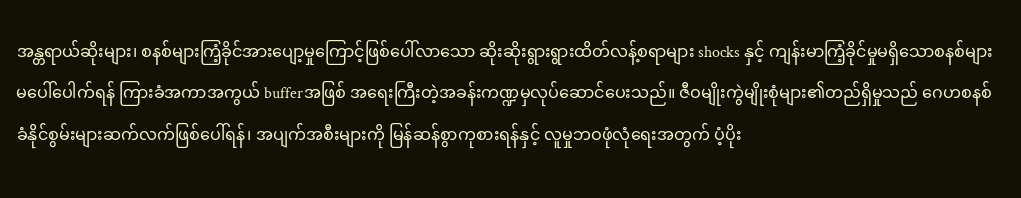အန္တရာယ်ဆိုးများ၊ စနစ်များကြံ့ခိုင်အားပျော့မှုကြောင့်ဖြစ်ပေါ်လာသော ဆိုးဆိုးရွားရွားထိတ်လန့်စရာများ shocks နှင့် ကျန်းမာကြံ့ခိုင်မှုမရှိသောစနစ်များ မပေါ်ပေါက်ရန် ကြားခံအကာအကွယ် bufferအဖြစ် အရေးကြီးတဲ့အခန်းကဏ္ဍမှလုပ်ဆောင်ပေးသည်။ ဇီဝမျိုးကွဲမျိုးစုံများ၏တည်ရှိမှုသည် ဂေဟစနစ်ခံနိုင်စွမ်းများဆက်လက်ဖြစ်ပေါ်ရန်၊ အပျက်အစီးများကို မြန်ဆန်စွာကုစားရန်နှင့် လူမှုဘဝဖုံလုံရေးအတွက် ပံ့ပိုး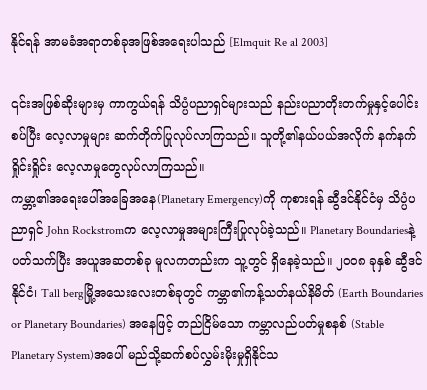နိုင်ရန် အာမခံအရာတစ်ခုအဖြစ်အရေးပါသည် [Elmquit Re al 2003]

၎င်းအဖြစ်ဆိုးများမှ ကာကွယ်ရန် သိပ္ပံပညာရှင်များသည် နည်းပညာတိုးတက်မှုနှင့်ပေါင်းစပ်ပြီး လေ့လာမှုများ ဆက်တိုက်ပြုလုပ်လာကြသည်။ သူတို့၏နယ်ပယ်အလိုက် နက်နက်ရှိုင်းရှိုင်း လေ့လာမှုတွေလုပ်လာကြသည်။
ကမ္ဘာ့၏အရေးပေါ်အခြေအနေ(Planetary Emergency)ကို ကုစားရန် ဆွီဒင်နိုင်ငံမှ သိပ္ပံပညာရှင် John Rockstromက လေ့လာမှုအများကြီးပြုလုပ်ခဲ့သည်။ Planetary Boundariesနဲ့ပတ်သက်ပြီး အယူအဆတစ်ခု မူလကတည်းက သူ့တွင် ရှိနေခဲ့သည်။ ၂၀၀၈ ခုနှစ် ဆွီဒင်နိုင်ငံ၊ Tall bergမြို့အသေးလေးတစ်ခုတွင် ကမ္ဘာ၏ကန့်သတ်နယ်နိမိတ် (Earth Boundaries or Planetary Boundaries) အနေဖြင့် တည်ငြိမ်သော ကမ္ဘာလည်ပတ်မှုစနစ် (Stable Planetary System)အပေါ် မည်သို့ဆက်စပ်လွှမ်းမိုးမှုရှိနိုင်သ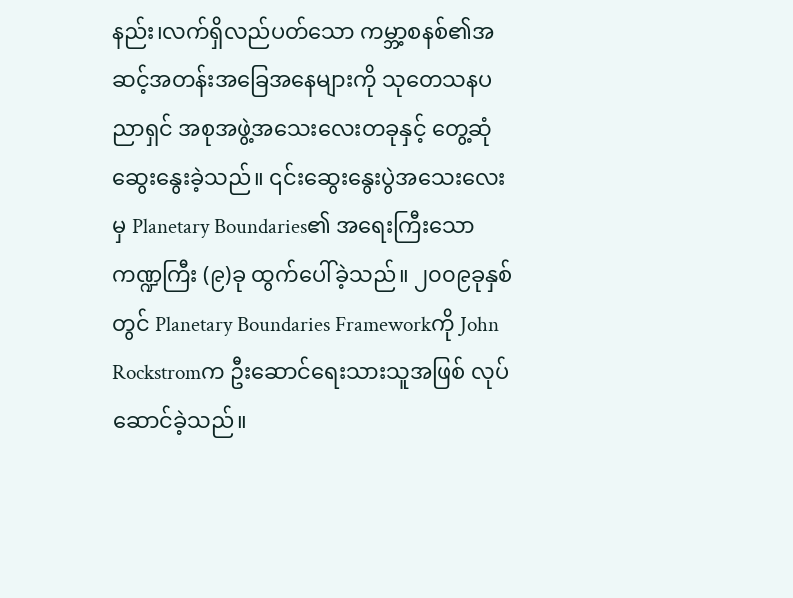နည်း၊လက်ရှိလည်ပတ်သော ကမ္ဘာ့စနစ်၏အဆင့်အတန်းအခြေအနေများကို သုတေသနပညာရှင် အစုအဖွဲ့အသေးလေးတခုနှင့် တွေ့ဆုံဆွေးနွေးခဲ့သည်။ ၎င်းဆွေးနွေးပွဲအသေးလေးမှ Planetary Boundaries၏ အရေးကြီးသော ကဏ္ဍကြီး (၉)ခု ထွက်ပေါ်ခဲ့သည်။ ၂၀၀၉ခုနှစ်တွင် Planetary Boundaries Frameworkကို John Rockstromက ဦးဆောင်ရေးသားသူအဖြစ် လုပ်ဆောင်ခဲ့သည်။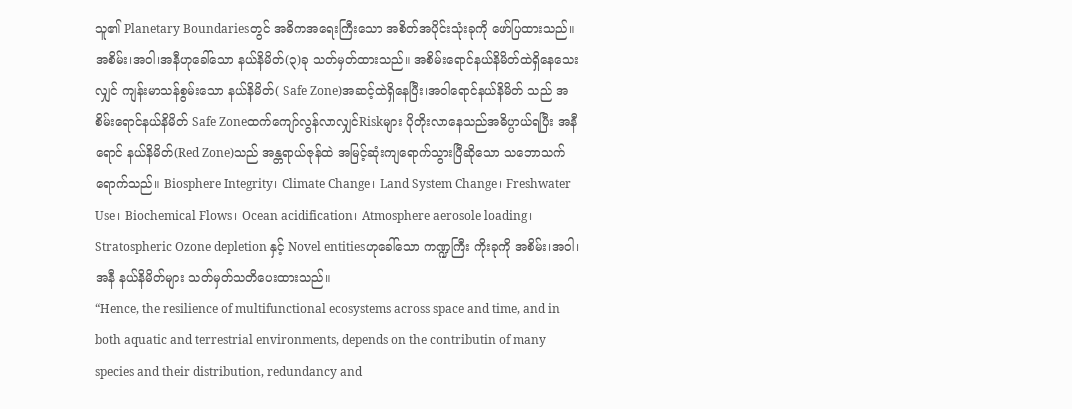သူ၏ Planetary Boundariesတွင် အဓိကအရေးကြီးသော အစိတ်အပိုင်းသုံးခုကို ဖော်ပြထားသည်။ အစိမ်း၊အဝါ၊အနီဟုခေါ်သော နယ်နိမိတ်(၃)ခု သတ်မှတ်ထားသည်။ အစိမ်းရောင်နယ်နိမိတ်ထဲရှိနေသေးလျှင် ကျန်းမာသန်စွမ်းသော နယ်နိမိတ်( Safe Zone)အဆင့်ထဲရှိနေပြီး၊အဝါရောင်နယ်နိမိတ် သည် အစိမ်းရောင်နယ်နိမိတ် Safe Zoneထက်ကျော်လွန်လာလျှင်Riskများ ပိုတိုးလာနေသည်အဓိပ္ပာယ်ရပြီး အနီရောင် နယ်နိမိတ်(Red Zone)သည် အန္တရာယ်ဇုန်ထဲ အမြင့်ဆုံးကျရောက်သွားပြီဆိုသော သဘောသက်ရောက်သည်။ Biosphere Integrity၊ Climate Change၊ Land System Change၊ Freshwater Use၊ Biochemical Flows၊ Ocean acidification၊ Atmosphere aerosole loading၊ Stratospheric Ozone depletion နှင့် Novel entitiesဟုခေါ်သော ကဏ္ဍကြီး ကိုးခုကို အစိမ်း၊အဝါ၊အနီ နယ်နိမိတ်များ သတ်မှတ်သတိပေးထားသည်။
“Hence, the resilience of multifunctional ecosystems across space and time, and in both aquatic and terrestrial environments, depends on the contributin of many species and their distribution, redundancy and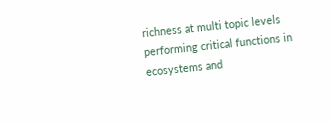richness at multi topic levels performing critical functions in ecosystems and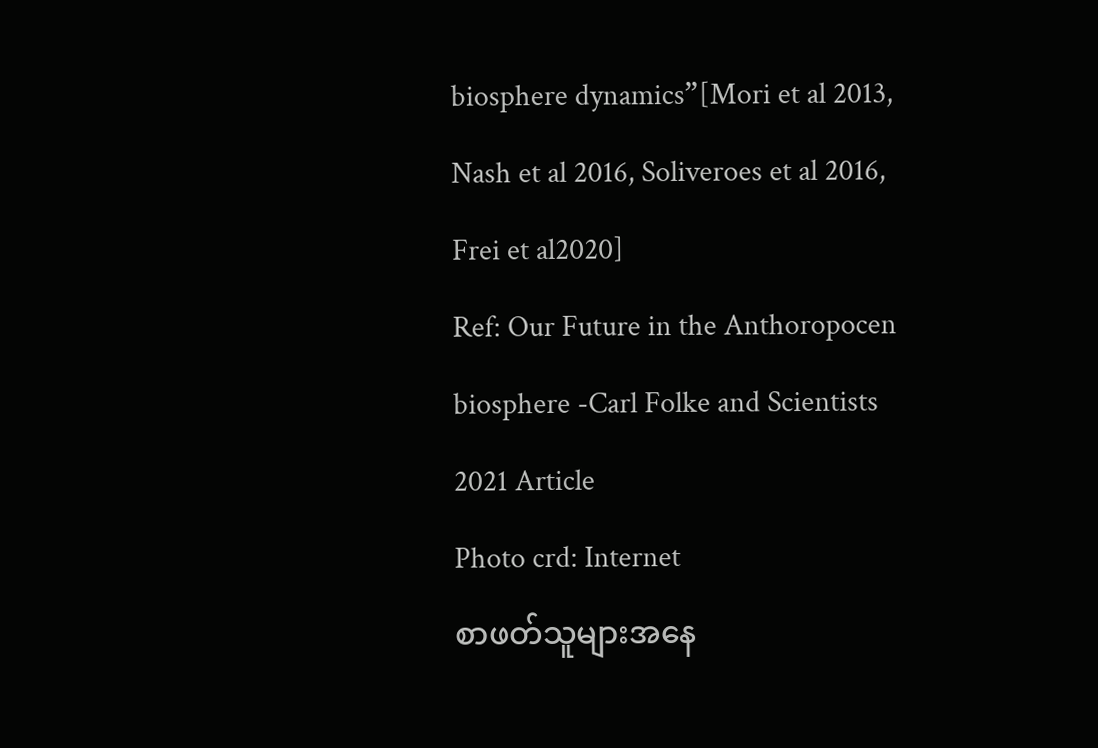biosphere dynamics”[Mori et al 2013, Nash et al 2016, Soliveroes et al 2016, Frei et al2020]
Ref: Our Future in the Anthoropocen biosphere -Carl Folke and Scientists 2021 Article
Photo crd: Internet
စာဖတ်သူများအနေ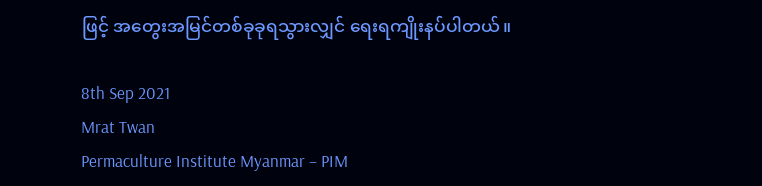ဖြင့် အတွေးအမြင်တစ်ခုခုရသွားလျှင် ရေးရကျိုးနပ်ပါတယ်။

8th Sep 2021
Mrat Twan
Permaculture Institute Myanmar – PIM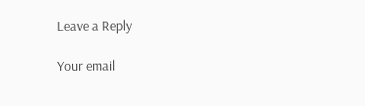Leave a Reply

Your email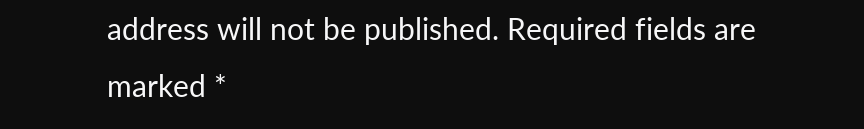address will not be published. Required fields are marked *